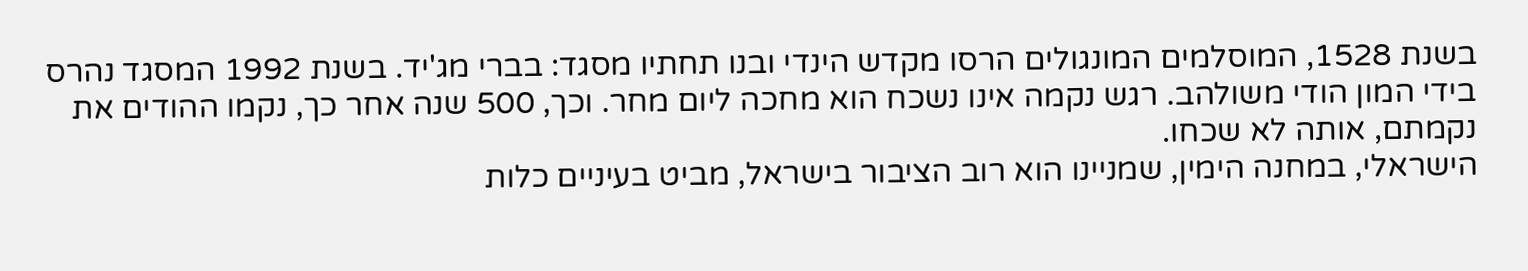בשנת 1528, המוסלמים המונגולים הרסו מקדש הינדי ובנו תחתיו מסגד: בברי מג'יד. בשנת 1992 המסגד נהרס בידי המון הודי משולהב. רגש נקמה אינו נשכח הוא מחכה ליום מחר. וכך, 500 שנה אחר כך, נקמו ההודים את נקמתם, אותה לא שכחו.
הישראלי, במחנה הימין, שמניינו הוא רוב הציבור בישראל, מביט בעיניים כלות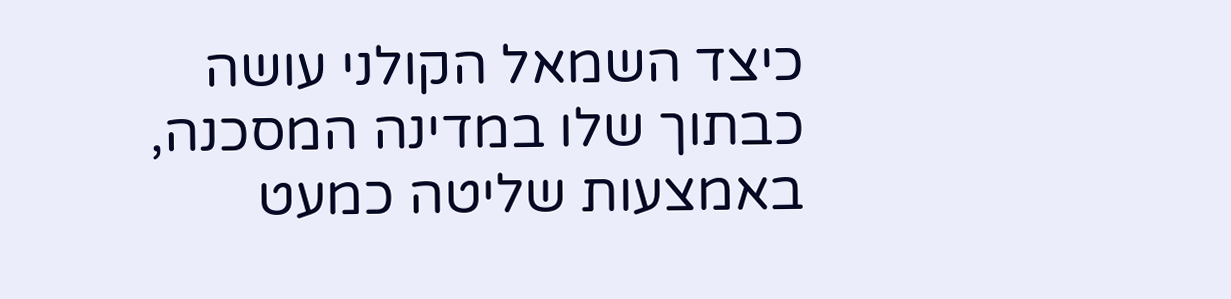כיצד השמאל הקולני עושה כבתוך שלו במדינה המסכנה, באמצעות שליטה כמעט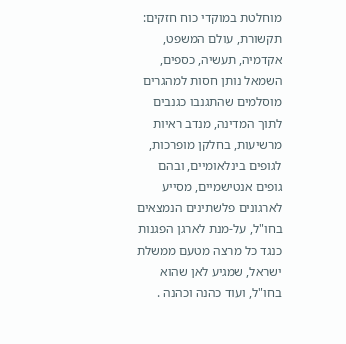מוחלטת במוקדי כוח חזקים: תקשורת, עולם המשפט, אקדמיה, תעשיה, כספים, השמאל נותן חסות למהגרים מוסלמים שהתגנבו כגנבים לתוך המדינה, מנדב ראיות מרשיעות, בחלקן מופרכות, לגופים בינלאומיים, ובהם גופים אנטישמיים, מסייע לארגונים פלשתינים הנמצאים בחו"ל, על-מנת לארגן הפגנות כנגד כל מרצה מטעם ממשלת ישראל, שמגיע לאן שהוא בחו"ל, ועוד כהנה וכהנה .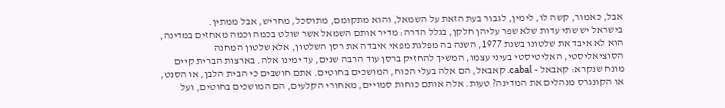אבל, כאמור, קשה לו, לימין, לגבור בעת הזאת על השמאל, והוא מתקומם, מתוסכל, מחריש, אבל ממתין.
בישראל יש שתי עדות שלא שפר עליהן חלקן, בגלל הדרה: מדיר אותם השמאל אשר שולט בכמה וכמה מאחזים במדינה, הוא לא איבד את שלטונו בשנת 1977, השנה בה מפלגת מפאי איבדה את רסן השלטון, אלא שלטון המחנה הסוציאליסטי, האליטיסטי בעיני עצמו, המשיך להחזיק ברסן עוד הרבה שנים, עד ימינו אלה. בארצות הברית קיים מונח שנקרא: קאבאל - cabal. קאבאל, הם אלה בעלי הכוח, המושכים בחוטים. אתם חושבים כי הבית הלבן, או הסנט, או הקונגרס מנהלים את המדינה? טעות. אלה אותם כוחות סמויים, מאחורי הקלעים, הם המושכים בחוטים, ועל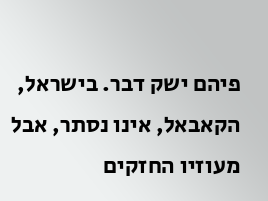פיהם ישק דבר. בישראל, הקאבאל, אינו נסתר, אבל מעוזיו החזקים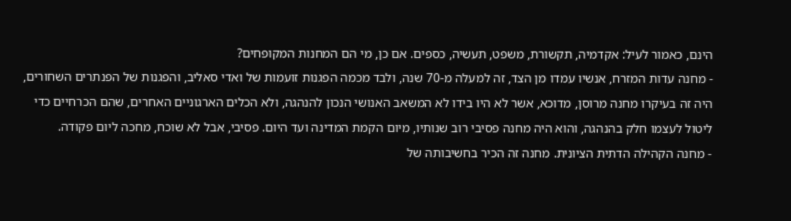הינם, כאמור לעיל: אקדמיה, תקשורת, משפט, תעשיה, כספים. אם כן, מי הם המחנות המקופחים?
- מחנה עדות המזרח, אנשיו עמדו מן הצד, זה למעלה מ-70 שנה, ולבד מכמה הפגנות זועמות של ואדי סאליב, והפגנות של הפנתרים השחורים, היה זה בעיקרו מחנה מרוסן, מדוכא, אשר לא היו בידו לא המשאב האנושי הנכון להנהגה, ולא הכלים הארגוניים האחרים, שהם הכרחיים כדי ליטול לעצמו חלק בהנהגה, והוא היה מחנה פסיבי רוב שנותיו, מיום הקמת המדינה ועד היום. פסיבי, אבל לא שוכח, מחכה ליום פקודה.
- מחנה הקהילה הדתית הציונית. מחנה זה הכיר בחשיבותה של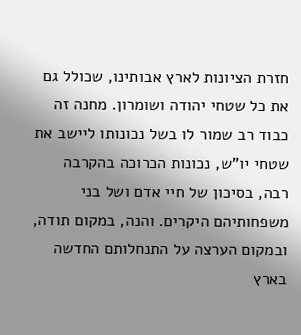חזרת הציונות לארץ אבותינו, שכולל גם את כל שטחי יהודה ושומרון. מחנה זה כבוד רב שמור לו בשל נכונותו ליישב את שטחי יו"ש, נכונות הכרוכה בהקרבה רבה, בסיכון של חיי אדם ושל בני משפחותיהם היקרים. והנה, במקום תודה, ובמקום הערצה על התנחלותם החדשה בארץ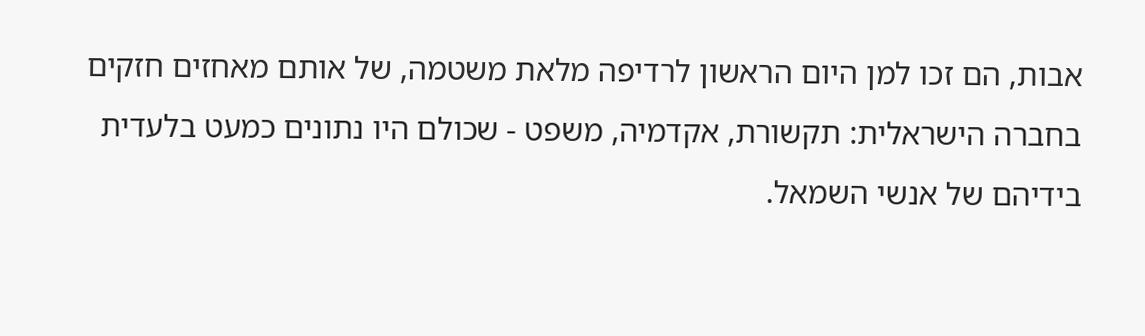אבות, הם זכו למן היום הראשון לרדיפה מלאת משטמה, של אותם מאחזים חזקים בחברה הישראלית: תקשורת, אקדמיה, משפט - שכולם היו נתונים כמעט בלעדית בידיהם של אנשי השמאל.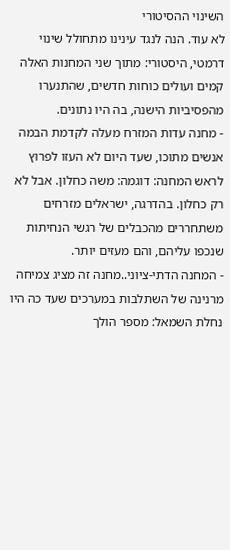השינוי ההסיטורי
לא עוד. הנה לנגד עינינו מתחולל שינוי דרמטי, היסטורי: מתוך שני המחנות האלה קמים ועולים כוחות חדשים, שהתנערו מהפסיביות הישנה, בה היו נתונים.
- מחנה עדות המזרח מעלה לקדמת הבמה אנשים מתוכו, שעד היום לא העזו לפרוץ לראש המחנה: דוגמה: משה כחלון. אבל לא רק כחלון. בהדרגה, ישראלים מזרחים משתחררים מהכבלים של רגשי הנחיתות שנכפו עליהם, והם מעזים יותר.
- המחנה הדתי-ציוני..מחנה זה מציג צמיחה מרנינה של השתלבות במערכים שעד כה היו נחלת השמאל: מספר הולך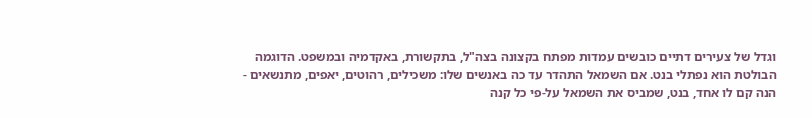וגדל של צעירים דתיים כובשים עמדות מפתח בקצונה בצה"ל, בתקשורת, באקדמיה ובמשפט. הדוגמה הבולטת הוא נפתלי בנט. אם השמאל התהדר עד כה באנשים שלו: משכילים, רהוטים, יאפים, מתנשאים - הנה קם לו אחד, בנט, שמביס את השמאל על-פי כל קנה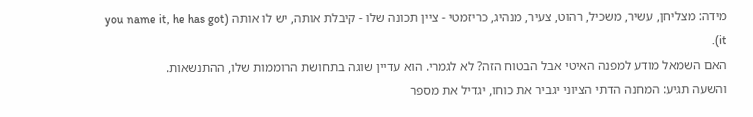מידה: מצליחן, עשיר, משכיל, רהוט, צעיר, מנהיג, כריזמטי - ציין תכונה שלו - קיבלת אותה, יש לו אותה (you name it, he has got it).
האם השמאל מודע למפנה האיטי אבל הבטוח הזה? לא לגמרי. הוא עדיין שוגה בתחושת הרוממות שלו, ההתנשאות.
והשעה תגיע: המחנה הדתי הציוני יגביר את כוחו, יגדיל את מספר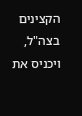הקצינים בצה"ל, ויכניס את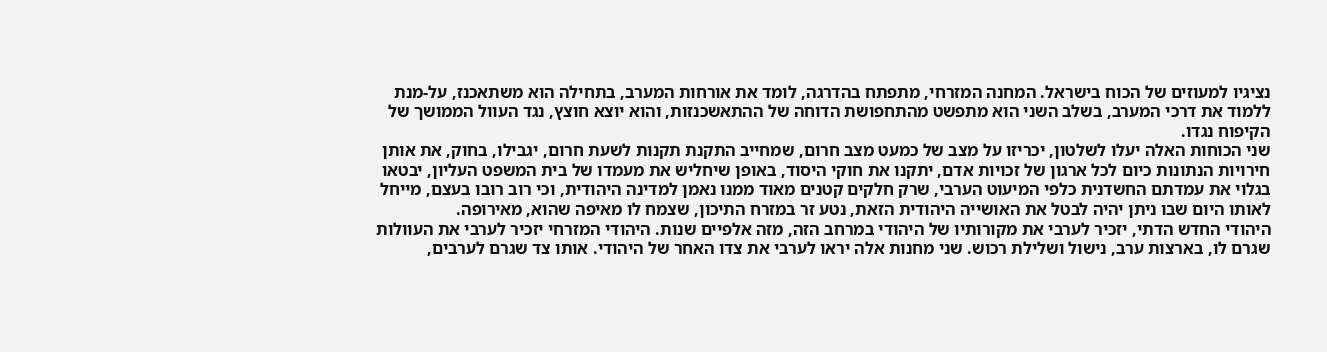נציגיו למעוזים של הכוח בישראל. המחנה המזרחי, מתפתח בהדרגה, לומד את אורחות המערב, בתחילה הוא משתאכנז, על-מנת ללמוד את דרכי המערב, בשלב השני הוא מתפשט מהתחפושת הדוחה של ההתאשכנזות, והוא יוצא חוצץ, נגד העוול הממושך של הקיפוח נגדו.
שני הכוחות האלה יעלו לשלטון, יכריזו על מצב של כמעט מצב חרום, שמחייב התקנת תקנות לשעת חרום, יגבילו, בחוק, את אותן חירויות הנתונות כיום לכל ארגון של זכויות אדם, יתקנו את חוקי היסוד, באופן שיחליש את מעמדו של בית המשפט העליון, יבטאו בגלוי את עמדתם החשדנית כלפי המיעוט הערבי, שרק חלקים קטנים מאוד ממנו נאמן למדינה היהודית, וכי רוב רובו בעצם, מייחל לאותו היום שבו ניתן יהיה לבטל את האושייה היהודית הזאת, נטע זר במזרח התיכון, שצמח לו מאיפה שהוא, מאירופה.
היהודי החדש הדתי, יזכיר לערבי את מקורותיו של היהודי במרחב הזה, מזה אלפיים שנות. היהודי המזרחי יזכיר לערבי את העוולות שגרם לו, בארצות ערב, נישול ושלילת רכוש. שני מחנות אלה יראו לערבי את צדו האחר של היהודי. אותו צד שגרם לערבים,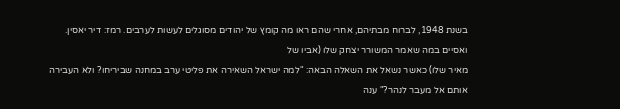בשנת 1948, לברוח מבתיהם, אחרי שהם ראו מה קומץ של יהודים מסוגלים לעשות לערבים. רמז: דיר יאסין.
ואסיים במה שאמר המשורר יצחק שלו (אביו של
מאיר שלו) כאשר נשאל את השאלה הבאה: "למה ישראל השאירה את פליטי ערב במחנה שביריחו? ולא העבירה אותם אל מעבר לנהר?" ענה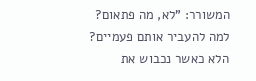המשורר: "לא, מה פתאום? למה להעביר אותם פעמיים? הלא כאשר נכבוש את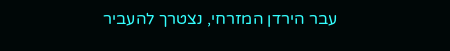עבר הירדן המזרחי, נצטרך להעביר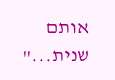אותם שנית..."